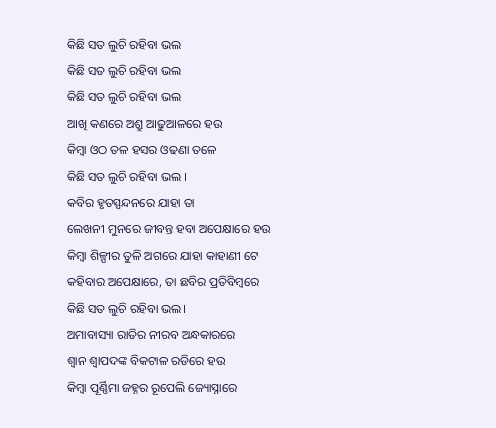କିଛି ସତ ଲୁଚି ରହିବା ଭଲ
କିଛି ସତ ଲୁଚି ରହିବା ଭଲ
କିଛି ସତ ଲୁଚି ରହିବା ଭଲ
ଆଖି କଣରେ ଅଶ୍ରୁ ଆଢୁଆଳରେ ହଉ
କିମ୍ବା ଓଠ ତଳ ହସର ଓଢଣା ତଳେ
କିଛି ସତ ଲୁଚି ରହିବା ଭଲ ।
କବିର ହୃତସ୍ପନ୍ଦନରେ ଯାହା ତା
ଲେଖନୀ ମୁନରେ ଜୀବନ୍ତ ହବା ଅପେକ୍ଷାରେ ହଉ
କିମ୍ବା ଶିଳ୍ପୀର ତୁଳି ଅଗରେ ଯାହା କାହାଣୀ ଟେ
କହିବାର ଅପେକ୍ଷାରେ, ତା ଛବିର ପ୍ରତିବିମ୍ବରେ
କିଛି ସତ ଲୁଚି ରହିବା ଭଲ।
ଅମାବାସ୍ୟା ରାତିର ନୀରବ ଅନ୍ଧକାରରେ
ଶ୍ବାନ ଶ୍ବାପଦଙ୍କ ବିକଟାଳ ରଡିରେ ହଉ
କିମ୍ବା ପୂର୍ଣ୍ଣିମା ଜହ୍ନର ରୂପେଲି ଜ୍ୟୋସ୍ନାରେ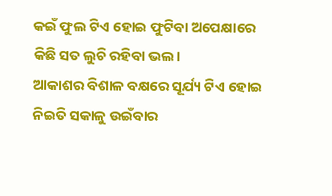କଇଁ ଫୁଲ ଟିଏ ହୋଇ ଫୁଟିବା ଅପେକ୍ଷାରେ
କିଛି ସତ ଲୁଚି ରହିବା ଭଲ।
ଆକାଶର ବିଶାଳ ବକ୍ଷରେ ସୂର୍ଯ୍ୟ ଟିଏ ହୋଇ
ନିଇତି ସକାଳୁ ଉଇଁବାର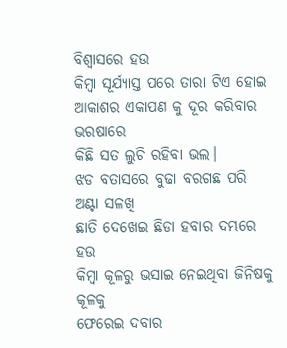ବିଶ୍ୱାସରେ ହଉ
କିମ୍ବା ସୂର୍ଯ୍ୟାସ୍ତ ପରେ ତାରା ଟିଏ ହୋଇ
ଆକାଶର ଏକାପଣ କୁ ଦୂର କରିବାର ଭରଷାରେ
କିଛି ସତ ଲୁଚି ରହିବା ଭଲ।
ଝଡ ବତାସରେ ବୁଢା ବରଗଛ ପରି ଅଣ୍ଟା ସଳଖି
ଛାତି ଦେଖେଇ ଛିଡା ହବାର ଦମ୍ଭରେ ହଉ
କିମ୍ବା କୂଳରୁ ଭସାଇ ନେଇଥିବା ଜିନିଷକୁ କୂଳକୁ
ଫେରେଇ ଦବାର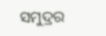ସମୁଦ୍ରର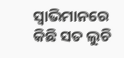ସ୍ୱାଭିମାନରେ
କିଛି ସତ ଲୁଚି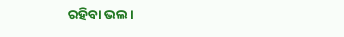ରହିବା ଭଲ।